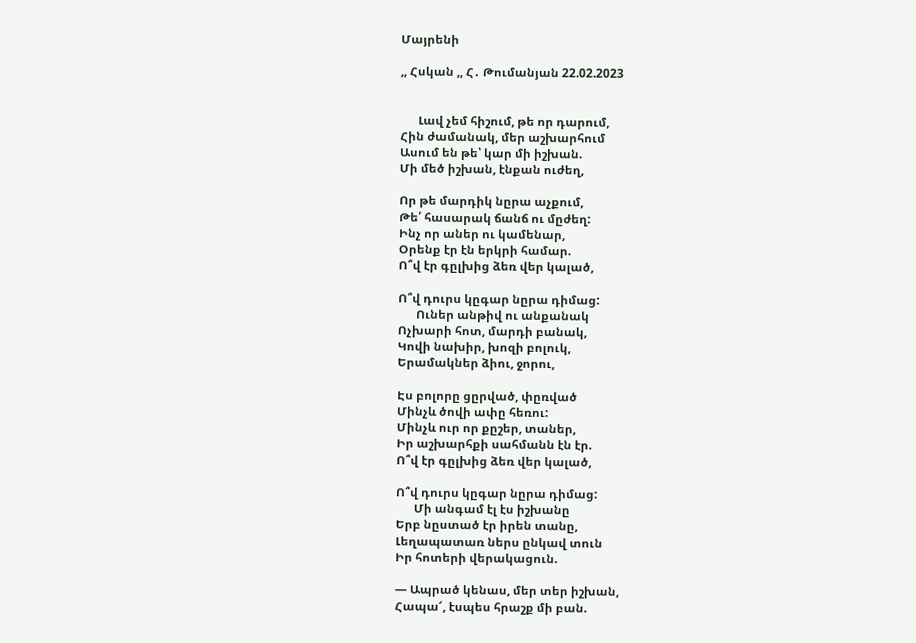Մայրենի

,, Հսկան ,, Հ․ Թումանյան 22.02.2023


      Լավ չեմ հիշում, թե որ դարում,
Հին ժամանակ, մեր աշխարհում
Ասում են թե՝ կար մի իշխան.
Մի մեծ իշխան, էնքան ուժեղ,

Որ թե մարդիկ նըրա աչքում,
Թե՛ հասարակ ճանճ ու մըժեղ:
Ինչ որ աներ ու կամենար,
Օրենք էր էն երկրի համար.
Ո՞վ էր գըլխից ձեռ վեր կալած,

Ո՞վ դուրս կըգար նըրա դիմաց:
      Ուներ անթիվ ու անքանակ
Ոչխարի հոտ, մարդի բանակ,
Կովի նախիր, խոզի բոլուկ,
Երամակներ ձիու, ջորու,

Էս բոլորը ցըրված, փըռված
Մինչև ծովի ափը հեռու:
Մինչև ուր որ քըշեր, տաներ,
Իր աշխարհքի սահմանն էն էր.
Ո՞վ էր գըլխից ձեռ վեր կալած,

Ո՞վ դուրս կըգար նըրա դիմաց:
      Մի անգամ էլ էս իշխանը
Երբ նըստած էր իրեն տանը,
Լեղապատառ ներս ընկավ տուն
Իր հոտերի վերակացուն.

— Ապրած կենաս, մեր տեր իշխան,
Հապա՜, էսպես հրաշք մի բան.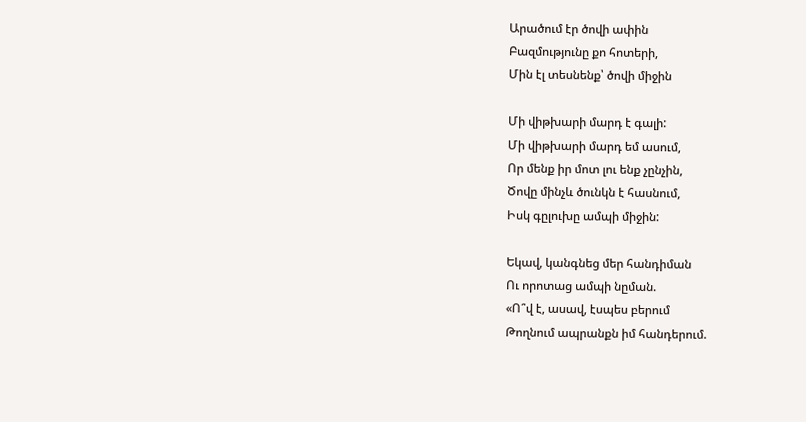Արածում էր ծովի ափին
Բազմությունը քո հոտերի,
Մին էլ տեսնենք՝ ծովի միջին

Մի վիթխարի մարդ է գալի:
Մի վիթխարի մարդ եմ ասում,
Որ մենք իր մոտ լու ենք չընչին,
Ծովը մինչև ծունկն է հասնում,
Իսկ գըլուխը ամպի միջին:

Եկավ, կանգնեց մեր հանդիման
Ու որոտաց ամպի նըման.
«Ո՞վ է, ասավ, էսպես բերում
Թողնում ապրանքն իմ հանդերում.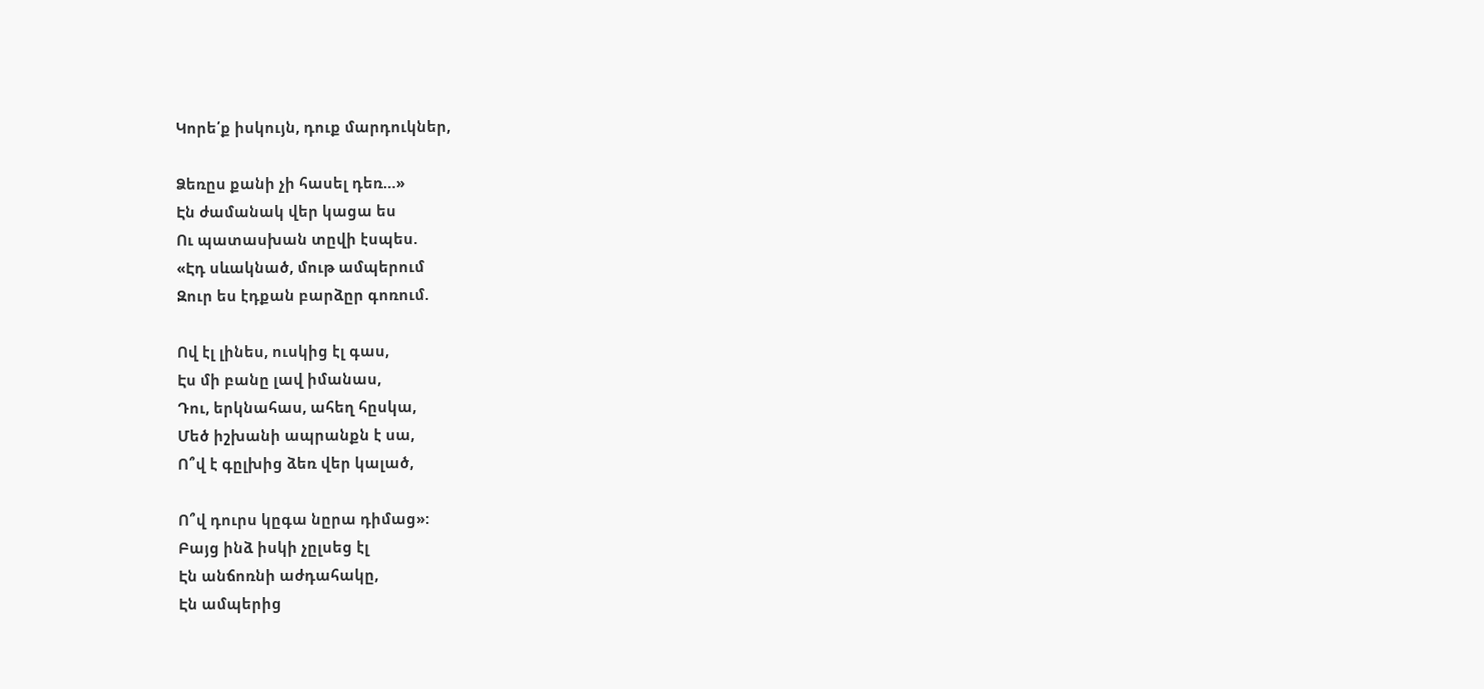Կորե՛ք իսկույն, դուք մարդուկներ,

Ձեռըս քանի չի հասել դեռ…»
Էն ժամանակ վեր կացա ես
Ու պատասխան տըվի էսպես.
«Էդ սևակնած, մութ ամպերում
Զուր ես էդքան բարձըր գոռում.

Ով էլ լինես, ուսկից էլ գաս,
Էս մի բանը լավ իմանաս,
Դու, երկնահաս, ահեղ հըսկա,
Մեծ իշխանի ապրանքն է սա,
Ո՞վ է գըլխից ձեռ վեր կալած,

Ո՞վ դուրս կըգա նըրա դիմաց»:
Բայց ինձ իսկի չըլսեց էլ
Էն անճոռնի աժդահակը,
Էն ամպերից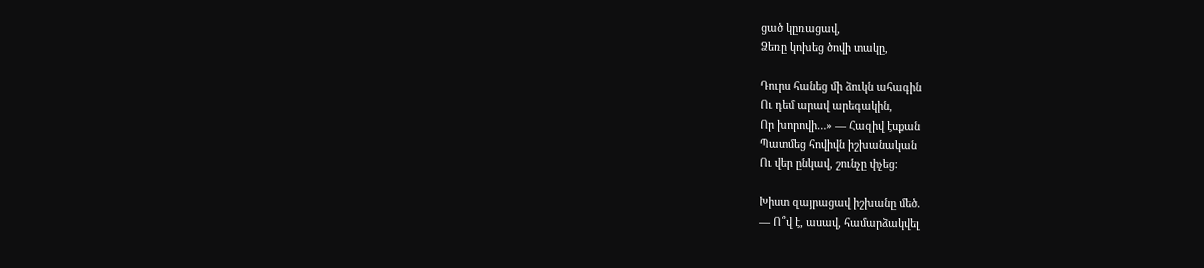ցած կըռացավ,
Ձեռը կոխեց ծովի տակը,

Դուրս հանեց մի ձուկն ահագին
Ու դեմ արավ արեգակին,
Որ խորովի…» — Հազիվ էսքան
Պատմեց հովիվն իշխանական
Ու վեր ընկավ, շունչը փչեց:

Խիստ զայրացավ իշխանը մեծ.
— Ո՞վ է, ասավ, համարձակվել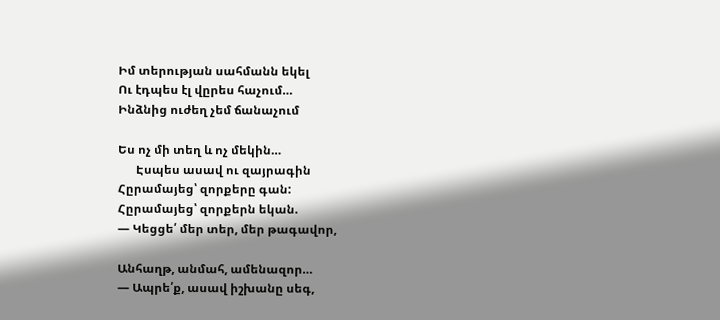Իմ տերության սահմանն եկել
Ու էդպես էլ վըրես հաչում…
Ինձնից ուժեղ չեմ ճանաչում

Ես ոչ մի տեղ և ոչ մեկին…
      Էսպես ասավ ու զայրագին
Հըրամայեց՝ զորքերը գան:
Հըրամայեց՝ զորքերն եկան.
— Կեցցե՛ մեր տեր, մեր թագավոր,

Անհաղթ, անմահ, ամենազոր…
— Ապրե՛ք, ասավ իշխանը սեգ,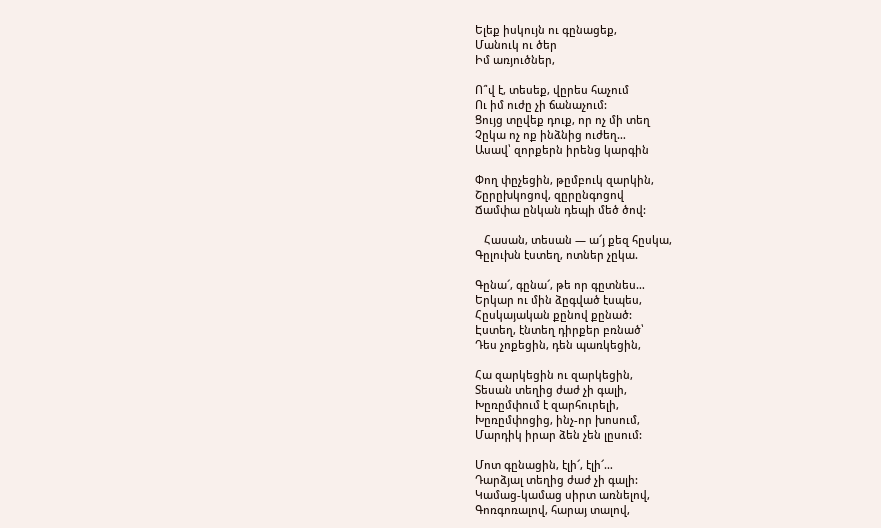Ելեք իսկույն ու գընացեք,
Մանուկ ու ծեր
Իմ առյուծներ,

Ո՞վ է, տեսեք, վըրես հաչում
Ու իմ ուժը չի ճանաչում:
Ցույց տըվեք դուք, որ ոչ մի տեղ
Չըկա ոչ ոք ինձնից ուժեղ…
Ասավ՝ զորքերն իրենց կարգին

Փող փըչեցին, թըմբուկ զարկին,
Շըրըխկոցով, զըրընգոցով
Ճամփա ընկան դեպի մեծ ծով:

   Հասան, տեսան — ա՜յ քեզ հըսկա,
Գըլուխն էստեղ, ոտներ չըկա.

Գընա՜, գընա՜, թե որ գըտնես…
Երկար ու մին ձըգված էսպես,
Հըսկայական քընով քընած:
Էստեղ, էնտեղ դիրքեր բռնած՝
Դես չոքեցին, դեն պառկեցին,

Հա զարկեցին ու զարկեցին,
Տեսան տեղից ժաժ չի գալի,
Խըռըմփում է զարհուրելի,
Խըռըմփոցից, ինչ-որ խոսում,
Մարդիկ իրար ձեն չեն լըսում:

Մոտ գընացին, էլի՜, էլի՜…
Դարձյալ տեղից ժաժ չի գալի:
Կամաց-կամաց սիրտ առնելով,
Գոռգոռալով, հարայ տալով,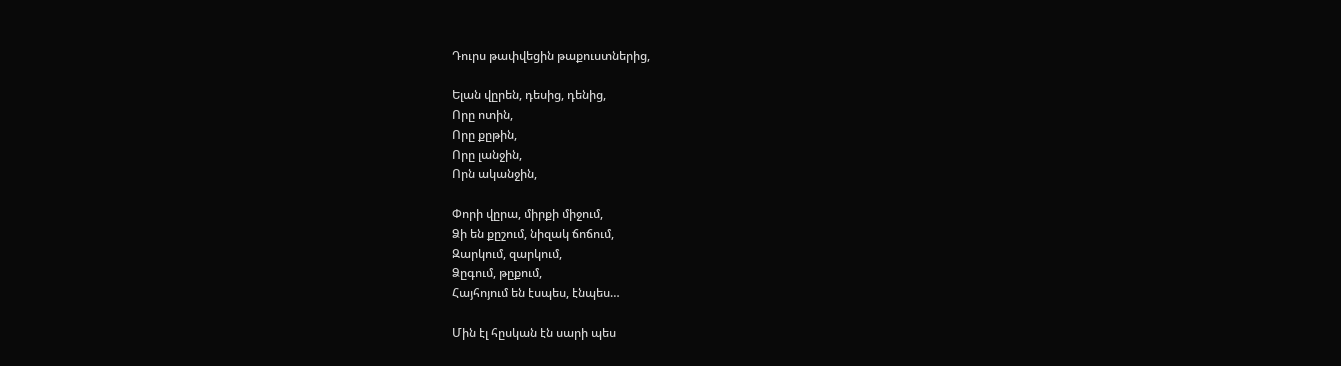Դուրս թափվեցին թաքուստներից,

Ելան վըրեն, դեսից, դենից,
Որը ոտին,
Որը քըթին,
Որը լանջին,
Որն ականջին,

Փորի վըրա, միրքի միջում,
Ձի են քըշում, նիզակ ճոճում,
Զարկում, զարկում,
Ձըգում, թըքում,
Հայհոյում են էսպես, էնպես…

Մին էլ հըսկան էն սարի պես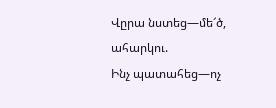Վըրա նստեց—մե՜ծ, ահարկու.
Ինչ պատահեց—ոչ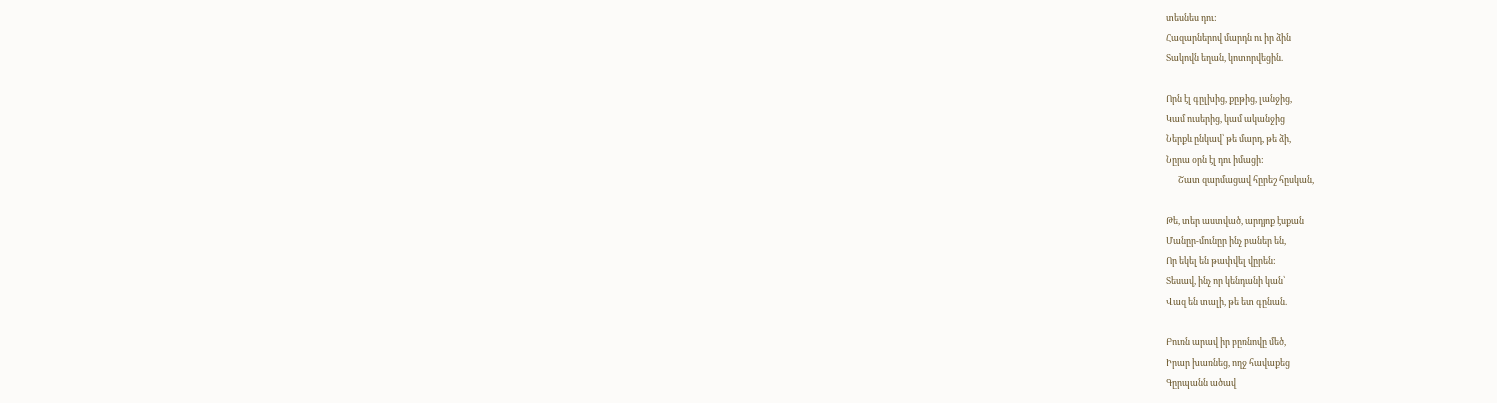տեսնես դու:
Հազարներով մարդն ու իր ձին
Տակովն եղան, կոտորվեցին.

Որն էլ գըլխից, քըթից, լանջից,
Կամ ուսերից, կամ ականջից
Ներքև ընկավ՝ թե մարդ, թե ձի,
Նըրա օրն էլ դու իմացի:
      Շատ զարմացավ հըրեշ հըսկան,

Թե, տեր աստված, արդյոք էսքան
Մանըր-մունըր ինչ բաներ են,
Որ եկել են թափվել վըրեն:
Տեսավ, ինչ որ կենդանի կան՝
Վազ են տալի, թե ետ գընան.

Բուռն արավ իր բըռնովը մեծ,
Իրար խառնեց, ողջ հավաքեց
Գըրպանն ածավ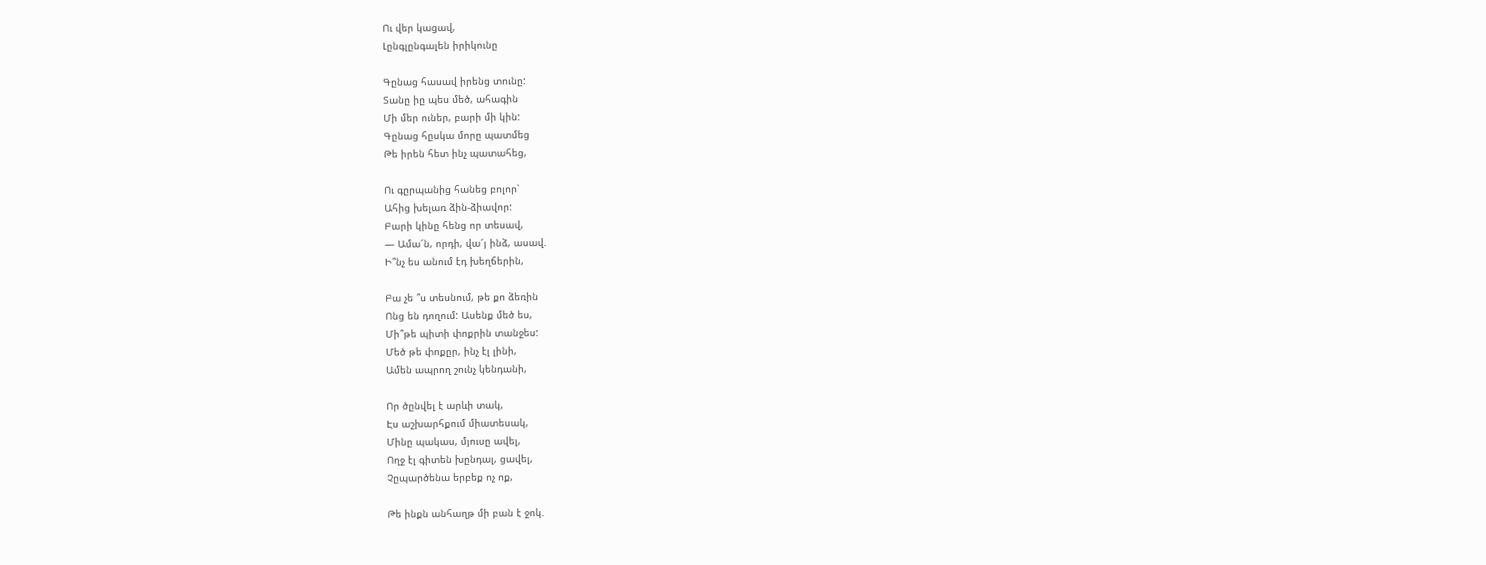Ու վեր կացավ,
Լընգլընգալեն իրիկունը

Գընաց հասավ իրենց տունը:
Տանը իը պես մեծ, ահագին
Մի մեր ուներ, բարի մի կին:
Գընաց հըսկա մորը պատմեց
Թե իրեն հետ ինչ պատահեց,

Ու գըրպանից հանեց բոլոր՝
Ահից խելառ ձին-ձիավոր:
Բարի կինը հենց որ տեսավ,
— Ամա՜ն, որդի, վա՜յ ինձ, ասավ.
Ի՞նչ ես անում էդ խեղճերին,

Բա չե ՞ս տեսնում, թե քո ձեռին
Ոնց են դողում: Ասենք մեծ ես,
Մի՞թե պիտի փոքրին տանջես:
Մեծ թե փոքըր, ինչ էլ լինի,
Ամեն ապրող շունչ կենդանի,

Որ ծընվել է արևի տակ,
Էս աշխարհքում միատեսակ,
Մինը պակաս, մյուսը ավել,
Ողջ էլ գիտեն խընդալ, ցավել,
Չըպարծենա երբեք ոչ ոք,

Թե ինքն անհաղթ մի բան է ջոկ.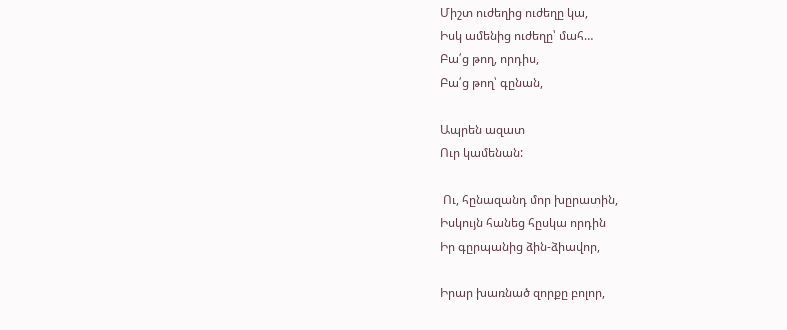Միշտ ուժեղից ուժեղը կա,
Իսկ ամենից ուժեղը՝ մահ…
Բա՛ց թող, որդիս,
Բա՛ց թող՝ գընան,

Ապրեն ազատ
Ուր կամենան:

 Ու, հընազանդ մոր խըրատին,
Իսկույն հանեց հըսկա որդին
Իր գըրպանից ձին-ձիավոր,

Իրար խառնած զորքը բոլոր,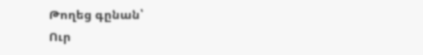Թողեց գընան՝
Ուր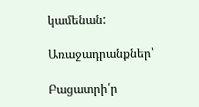կամենան:

Առաջադրանքներ՝

Բացատրի՛ր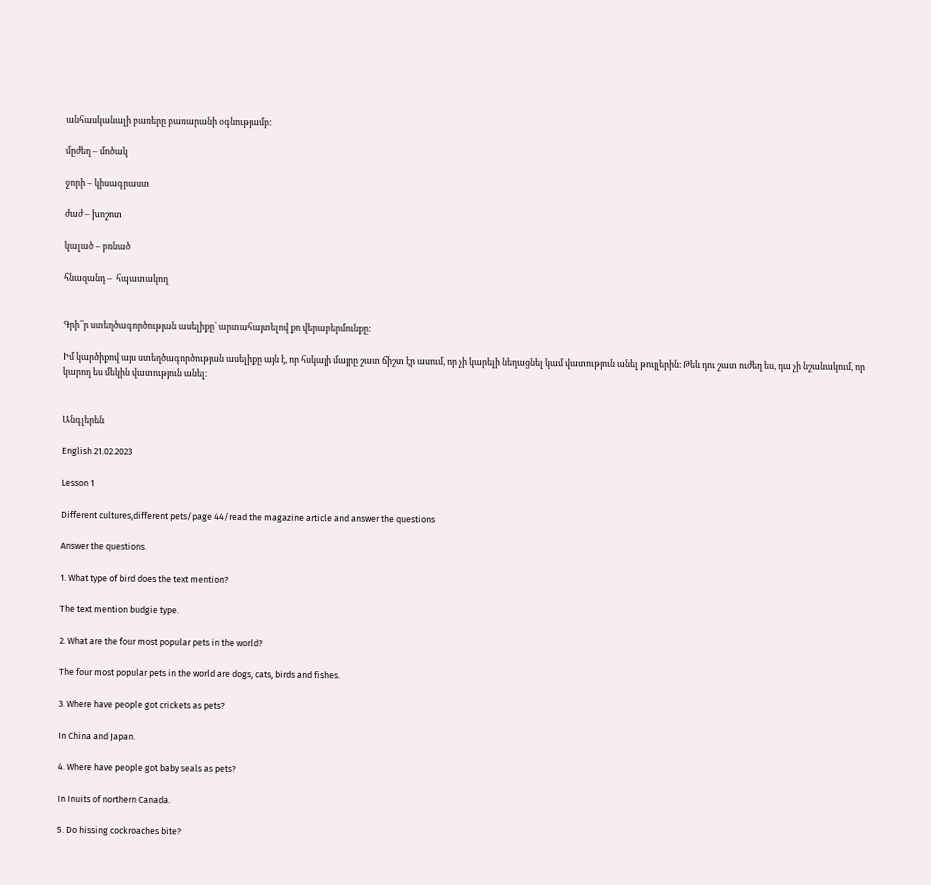անհասկանալի բառերը բառարանի օգնությամբ:

մըժեղ – մոծակ

ջորի – կիսագրաստ

ժաժ – խոշոտ

կալած – բռնած

հնազանդ –  հպատակող


Գրի՛՛ր ստեղծագործության ասելիքը՝ արտահայտելով քո վերաբերմունքը:

Իմ կարծիքով այս ստեղծագործության ասելիքը այն է, որ հսկայի մայրը շատ ճիշտ էր ասում, որ չի կարելի նեղացնել կամ վատություն անել թույլերին։ Թեև դու շատ ուժեղ ես, դա չի նշանակում, որ կարող ես մեկին վատություն անել։


Անգլերեն

English 21.02.2023

Lesson 1

Different cultures,different pets/page 44/read the magazine article and answer the questions

Answer the questions.

1. What type of bird does the text mention?

The text mention budgie type.

2. What are the four most popular pets in the world?

The four most popular pets in the world are dogs, cats, birds and fishes.

3. Where have people got crickets as pets?

In China and Japan.

4. Where have people got baby seals as pets?

In Inuits of northern Canada.

5. Do hissing cockroaches bite?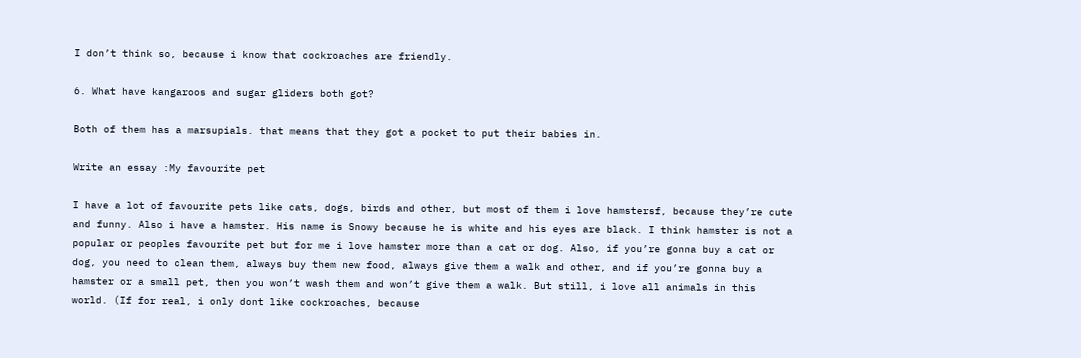I don’t think so, because i know that cockroaches are friendly.

6. What have kangaroos and sugar gliders both got?

Both of them has a marsupials. that means that they got a pocket to put their babies in.

Write an essay :My favourite pet

I have a lot of favourite pets like cats, dogs, birds and other, but most of them i love hamstersf, because they’re cute and funny. Also i have a hamster. His name is Snowy because he is white and his eyes are black. I think hamster is not a popular or peoples favourite pet but for me i love hamster more than a cat or dog. Also, if you’re gonna buy a cat or dog, you need to clean them, always buy them new food, always give them a walk and other, and if you’re gonna buy a hamster or a small pet, then you won’t wash them and won’t give them a walk. But still, i love all animals in this world. (If for real, i only dont like cockroaches, because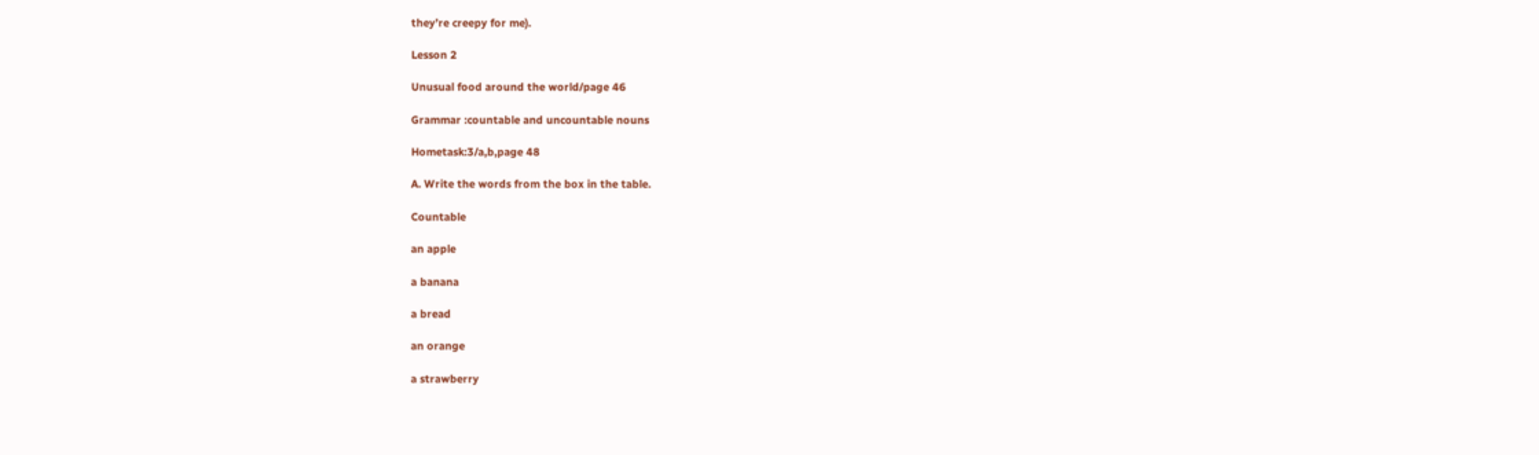they’re creepy for me).

Lesson 2

Unusual food around the world/page 46

Grammar :countable and uncountable nouns

Hometask:3/a,b,page 48

A. Write the words from the box in the table.

Countable

an apple

a banana

a bread

an orange

a strawberry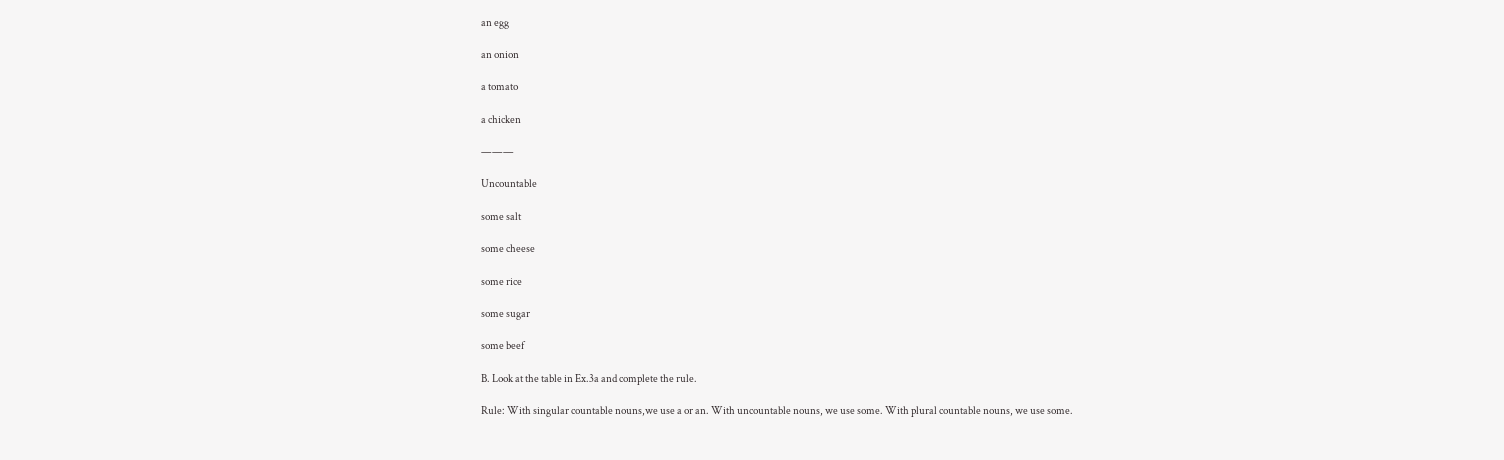an egg

an onion

a tomato

a chicken

———

Uncountable

some salt

some cheese

some rice

some sugar

some beef

B. Look at the table in Ex.3a and complete the rule.

Rule: With singular countable nouns,we use a or an. With uncountable nouns, we use some. With plural countable nouns, we use some.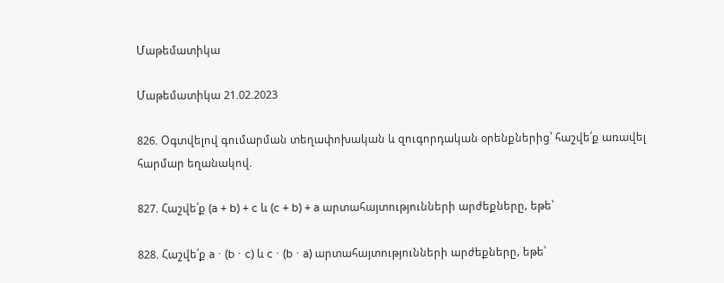Մաթեմատիկա

Մաթեմատիկա 21.02.2023

826. Օգտվելով գումարման տեղափոխական և զուգորդական օրենքներից՝ հաշվե՛ք առավել հարմար եղանակով.

827. Հաշվե՛ք (a + b) + c և (c + b) + a արտահայտությունների արժեքները, եթե՝

828. Հաշվե՛ք a ⋅ (b ⋅ c) և c ⋅ (b ⋅ a) արտահայտությունների արժեքները, եթե՝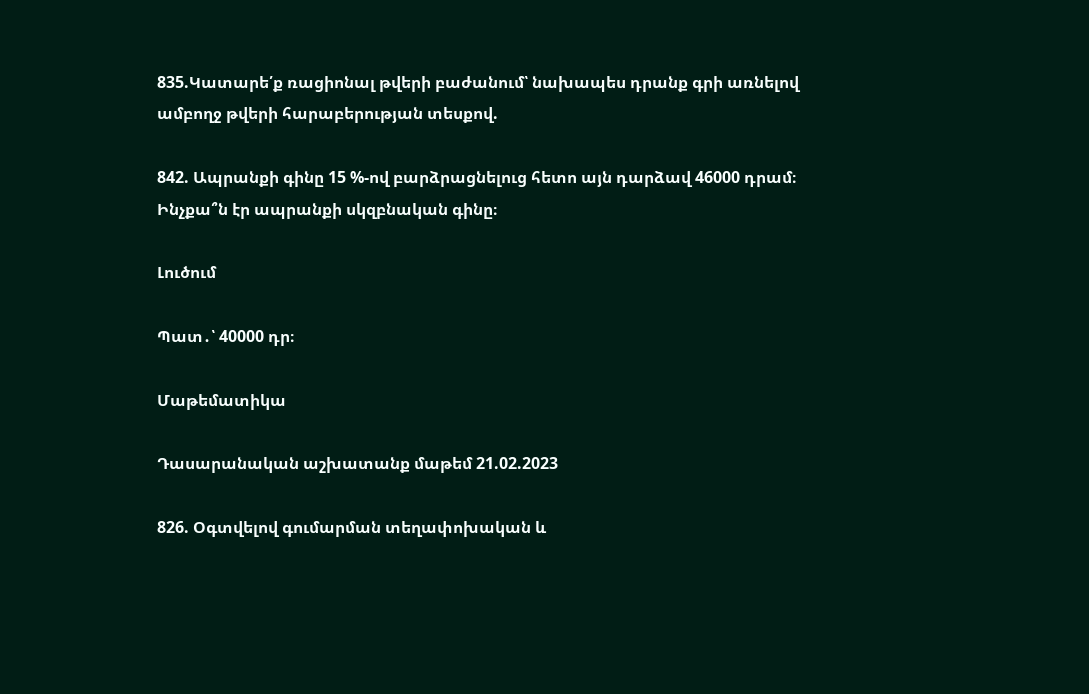835.Կատարե՛ք ռացիոնալ թվերի բաժանում՝ նախապես դրանք գրի առնելով ամբողջ թվերի հարաբերության տեսքով.

842. Ապրանքի գինը 15 %-ով բարձրացնելուց հետո այն դարձավ 46000 դրամ։ Ինչքա՞ն էր ապրանքի սկզբնական գինը։

Լուծում

Պատ․՝ 40000 դր։

Մաթեմատիկա

Դասարանական աշխատանք մաթեմ 21.02.2023

826. Օգտվելով գումարման տեղափոխական և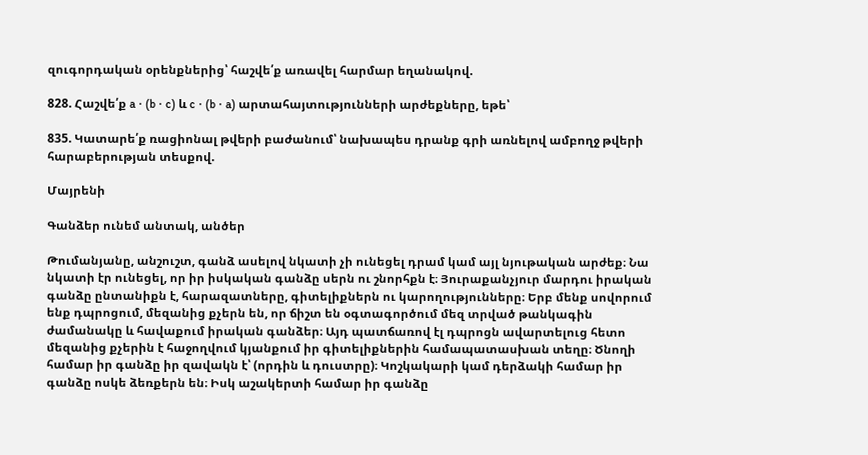զուգորդական օրենքներից՝ հաշվե՛ք առավել հարմար եղանակով.

828. Հաշվե՛ք a ⋅ (b ⋅ c) և c ⋅ (b ⋅ a) արտահայտությունների արժեքները, եթե՝

835. Կատարե՛ք ռացիոնալ թվերի բաժանում՝ նախապես դրանք գրի առնելով ամբողջ թվերի հարաբերության տեսքով.

Մայրենի

Գանձեր ունեմ անտակ, անծեր

Թումանյանը, անշուշտ, գանձ ասելով նկատի չի ունեցել դրամ կամ այլ նյութական արժեք։ Նա նկատի էր ունեցել, որ իր իսկական գանձը սերն ու շնորհքն է։ Յուրաքանչյուր մարդու իրական գանձը ընտանիքն է, հարազատները, գիտելիքներն ու կարողությունները։ Երբ մենք սովորում ենք դպրոցում, մեզանից քչերն են, որ ճիշտ են օգտագործում մեզ տրված թանկագին ժամանակը և հավաքում իրական գանձեր։ Այդ պատճառով էլ դպրոցն ավարտելուց հետո մեզանից քչերին է հաջողվում կյանքում իր գիտելիքներին համապատասխան տեղը։ Ծնողի համար իր գանձը իր զավակն է՝ (որդին և դուստրը)։ Կոշկակարի կամ դերձակի համար իր գանձը ոսկե ձեռքերն են։ Իսկ աշակերտի համար իր գանձը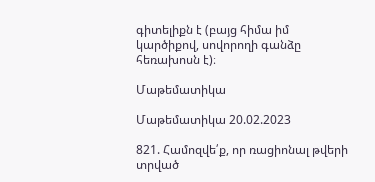գիտելիքն է (բայց հիմա իմ կարծիքով, սովորողի գանձը հեռախոսն է)։

Մաթեմատիկա

Մաթեմատիկա 20.02.2023

821. Համոզվե՛ք, որ ռացիոնալ թվերի տրված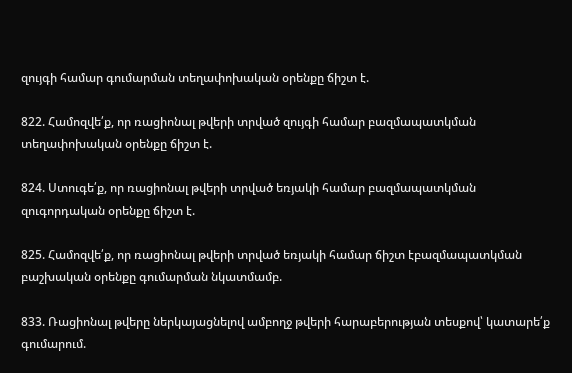զույգի համար գումարման տեղափոխական օրենքը ճիշտ է.

822. Համոզվե՛ք, որ ռացիոնալ թվերի տրված զույգի համար բազմապատկման տեղափոխական օրենքը ճիշտ է.

824. Ստուգե՛ք, որ ռացիոնալ թվերի տրված եռյակի համար բազմապատկման զուգորդական օրենքը ճիշտ է.

825. Համոզվե՛ք, որ ռացիոնալ թվերի տրված եռյակի համար ճիշտ էբազմապատկման բաշխական օրենքը գումարման նկատմամբ.

833. Ռացիոնալ թվերը ներկայացնելով ամբողջ թվերի հարաբերության տեսքով՝ կատարե՛ք գումարում.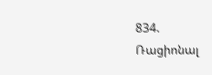834. Ռացիոնալ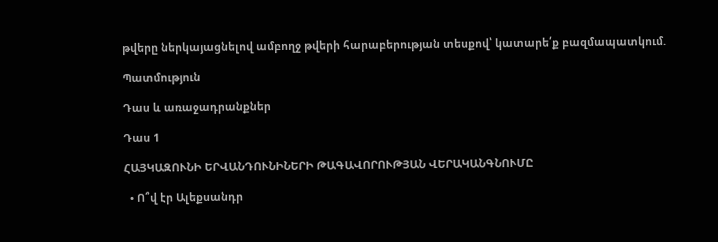թվերը ներկայացնելով ամբողջ թվերի հարաբերության տեսքով՝ կատարե՛ք բազմապատկում.

Պատմություն

Դաս և առաջադրանքներ

Դաս 1

ՀԱՅԿԱԶՈՒՆԻ ԵՐՎԱՆԴՈՒՆԻՆԵՐԻ ԹԱԳԱՎՈՐՈՒԹՅԱՆ ՎԵՐԱԿԱՆԳՆՈՒՄԸ

  • Ո՞վ էր Ալեքսանդր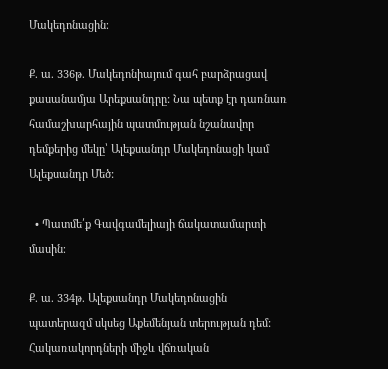Մակեդոնացին։

Ք. ա. 336թ. Մակեդոնիայում գահ բարձրացավ քասանամյա Արեքսանդրը: Նա պետք էր դառնառ համաշխարհային պատմության նշանավոր դեմքերից մեկը՝ Ալեքսանդր Մակեդոնացի կամ Ալեքսանդր Մեծ:

  • Պատմե՛ք Գավգամելիայի ճակատամարտի մասին։

Ք. ա. 334թ. Ալեքսանդր Մակեդոնացին պատերազմ սկսեց Աքեմենյան տերության դեմ: Հակառակորդների միջև վճռական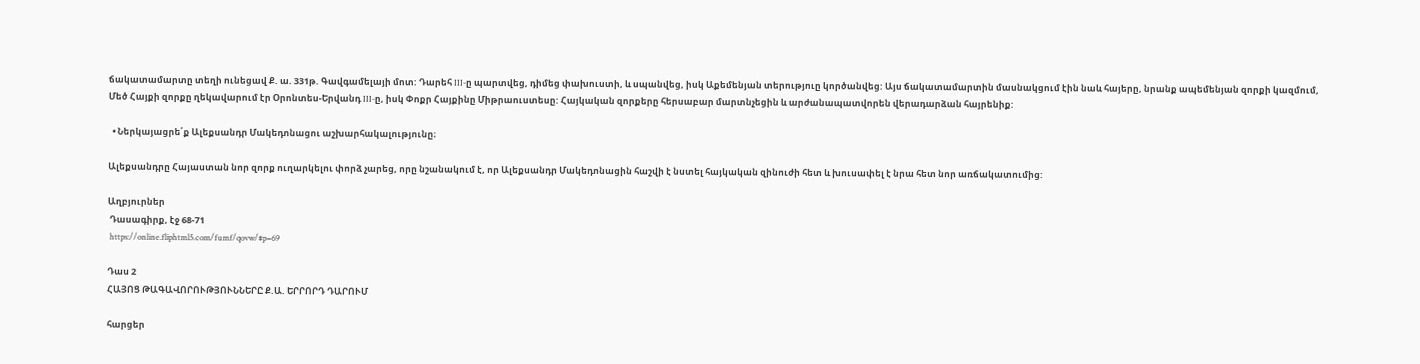ճակատամարտը տեղի ունեցավ Ք. ա. 331թ. Գավգամելայի մոտ: Դարեհ III-ը պարտվեց, դիմեց փախուստի, և սպանվեց, իսկ Աքեմենյան տերություը կործանվեց: Այս ճակատամարտին մասնակցում էին նաև հայերը, նրանք ապեմենյան զորքի կազմում, Մեծ Հայքի զորքը ղեկավարում էր Օրոնտես-Երվանդ III-ը, իսկ Փոքր Հայքինը Միթրաուստեսը: Հայկական զորքերը հերսաբար մարտնչեցին և արժանապատվորեն վերադարձան հայրենիք:

  • Ներկայացրե՛ք Ալեքսանդր Մակեդոնացու աշխարհակալությունը։

Ալեքսանդրը Հայաստան նոր զորք ուղարկելու փորձ չարեց, որը նշանակում է, որ Ալեքսանդր Մակեդոնացին հաշվի է նստել հայկական զինուժի հետ և խուսափել է նրա հետ նոր առճակատումից:

Աղբյուրներ
 Դասագիրք, էջ 68-71
 https://online.fliphtml5.com/fumf/qovw/#p=69

Դաս 2
ՀԱՅՈՑ ԹԱԳԱՎՈՐՈՒԹՅՈՒՆՆԵՐԸ Ք.Ա. ԵՐՐՈՐԴ ԴԱՐՈՒՄ

հարցեր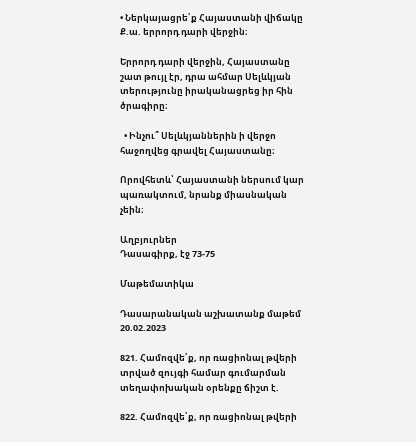• Ներկայացրե՛ք Հայաստանի վիճակը Ք.ա. երրորդ դարի վերջին։

Երրորդ դարի վերջին, Հայաստանը շատ թույլ էր, դրա ահմար Սելևկյան տերությունը իրականացրեց իր հին ծրագիրը։

  • Ինչու՞ Սելևկյաններին ի վերջո հաջողվեց գրավել Հայաստանը։

Որովհետև՝ Հայաստանի ներսում կար պառակտում, նրանք միասնական չեին։

Աղբյուրներ
Դասագիրք, էջ 73-75

Մաթեմատիկա

Դասարանական աշխատանք մաթեմ 20.02.2023

821. Համոզվե՛ք, որ ռացիոնալ թվերի տրված զույգի համար գումարման տեղափոխական օրենքը ճիշտ է.

822. Համոզվե՛ք, որ ռացիոնալ թվերի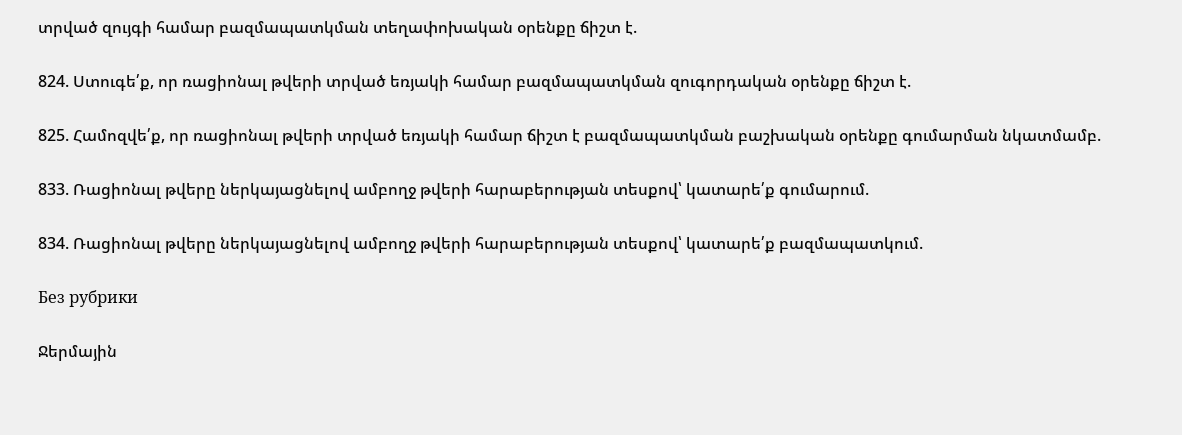տրված զույգի համար բազմապատկման տեղափոխական օրենքը ճիշտ է.

824. Ստուգե՛ք, որ ռացիոնալ թվերի տրված եռյակի համար բազմապատկման զուգորդական օրենքը ճիշտ է.

825. Համոզվե՛ք, որ ռացիոնալ թվերի տրված եռյակի համար ճիշտ է բազմապատկման բաշխական օրենքը գումարման նկատմամբ.

833. Ռացիոնալ թվերը ներկայացնելով ամբողջ թվերի հարաբերության տեսքով՝ կատարե՛ք գումարում.

834. Ռացիոնալ թվերը ներկայացնելով ամբողջ թվերի հարաբերության տեսքով՝ կատարե՛ք բազմապատկում.

Без рубрики

Ջերմային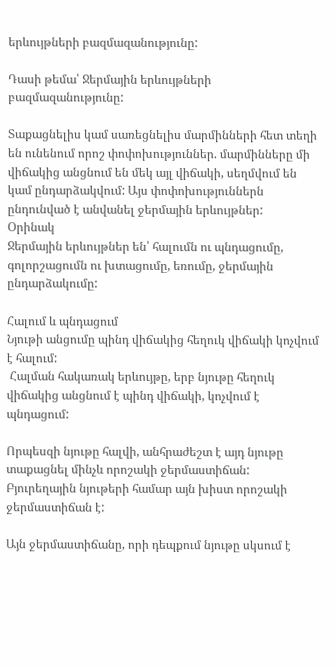երևույթների բազմազանությունը:

Դասի թեմա՝ Ջերմային երևույթների բազմազանությունը:

Տաքացնելիս կամ սառեցնելիս մարմինների հետ տեղի են ունենում որոշ փոփոխություններ. մարմինները մի վիճակից անցնում են մեկ այլ վիճակի, սեղմվում են կամ ընդարձակվում: Այս փոփոխություններն ընդունված է անվանել ջերմային երևույթներ:
Օրինակ
Ջերմային երևույթներ են՝ հալումն ու պնդացումը, գոլորշացումն ու խտացումը, եռումը, ջերմային ընդարձակումը:

Հալում և պնդացում
Նյութի անցումը պինդ վիճակից հեղուկ վիճակի կոչվում է հալում:
 Հալման հակառակ երևույթը, երբ նյութը հեղուկ վիճակից անցնում է պինդ վիճակի, կոչվում է պնդացում:

Որպեսզի նյութը հալվի, անհրաժեշտ է այդ նյութը տաքացնել մինչև որոշակի ջերմաստիճան: Բյուրեղային նյութերի համար այն խիստ որոշակի ջերմաստիճան է:

Այն ջերմաստիճանը, որի դեպքում նյութը սկսում է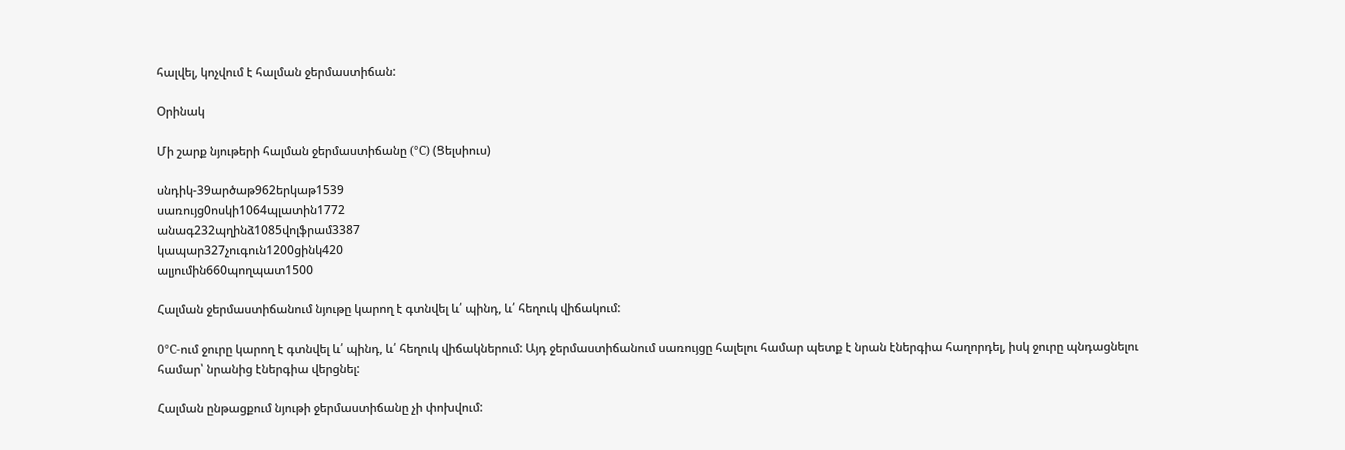հալվել, կոչվում է հալման ջերմաստիճան:

Օրինակ

Մի շարք նյութերի հալման ջերմաստիճանը (°C) (Ցելսիուս)

սնդիկ-39արծաթ962երկաթ1539
սառույց0ոսկի1064պլատին1772
անագ232պղինձ1085վոլֆրամ3387
կապար327չուգուն1200ցինկ420
ալյումին660պողպատ1500

Հալման ջերմաստիճանում նյութը կարող է գտնվել և՛ պինդ, և՛ հեղուկ վիճակում:

0°C-ում ջուրը կարող է գտնվել և՛ պինդ, և՛ հեղուկ վիճակներում: Այդ ջերմաստիճանում սառույցը հալելու համար պետք է նրան էներգիա հաղորդել, իսկ ջուրը պնդացնելու համար՝ նրանից էներգիա վերցնել:

Հալման ընթացքում նյութի ջերմաստիճանը չի փոխվում: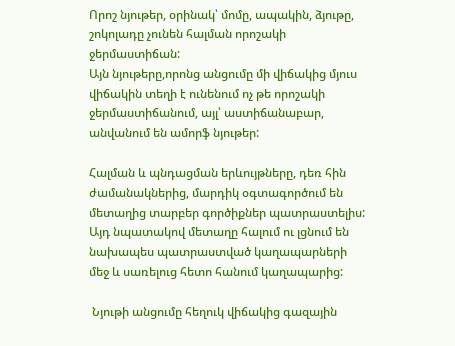Որոշ նյութեր, օրինակ՝ մոմը, ապակին, ձյութը, շոկոլադը չունեն հալման որոշակի ջերմաստիճան:
Այն նյութերը,որոնց անցումը մի վիճակից մյուս վիճակին տեղի է ունենում ոչ թե որոշակի ջերմաստիճանում, այլ՝ աստիճանաբար, անվանում են ամորֆ նյութեր:

Հալման և պնդացման երևույթները, դեռ հին ժամանակներից, մարդիկ օգտագործում են մետաղից տարբեր գործիքներ պատրաստելիս: Այդ նպատակով մետաղը հալում ու լցնում են նախապես պատրաստված կաղապարների մեջ և սառելուց հետո հանում կաղապարից:

 Նյութի անցումը հեղուկ վիճակից գազային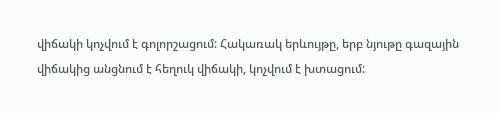վիճակի կոչվում է գոլորշացում: Հակառակ երևույթը, երբ նյութը գազային վիճակից անցնում է հեղուկ վիճակի, կոչվում է խտացում: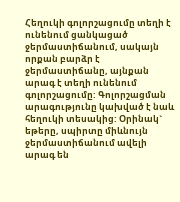Հեղուկի գոլորշացումը տեղի է ունենում ցանկացած ջերմաստիճանում, սակայն որքան բարձր է ջերմաստիճանը, այնքան արագ է տեղի ունենում գոլորշացումը: Գոլորշացման արագությունը կախված է նաև հեղուկի տեսակից: Օրինակ` եթերը, սպիրտը միևնույն ջերմաստիճանում ավելի արագ են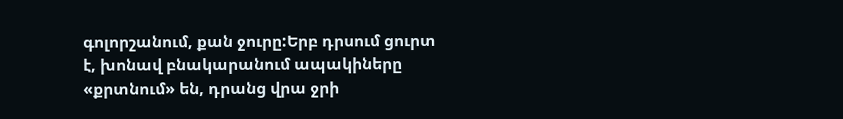գոլորշանում, քան ջուրը:Երբ դրսում ցուրտ է, խոնավ բնակարանում ապակիները «քրտնում» են, դրանց վրա ջրի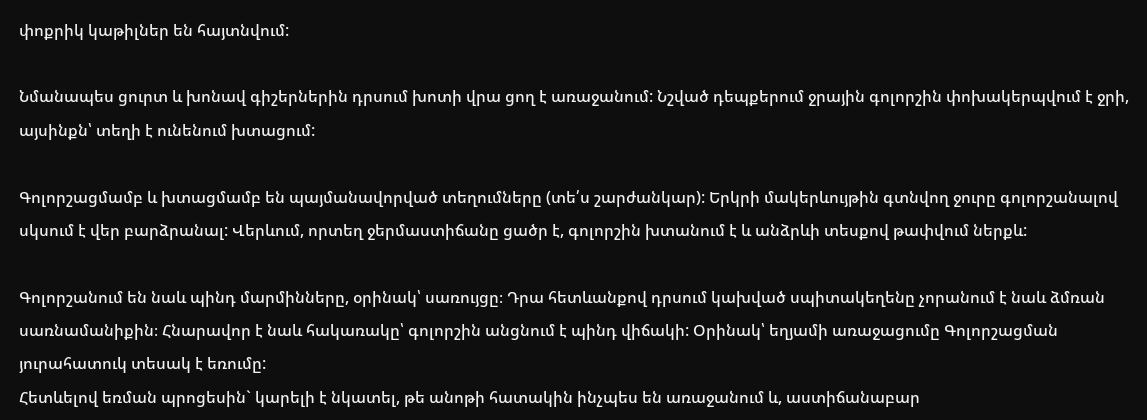փոքրիկ կաթիլներ են հայտնվում:

Նմանապես ցուրտ և խոնավ գիշերներին դրսում խոտի վրա ցող է առաջանում: Նշված դեպքերում ջրային գոլորշին փոխակերպվում է ջրի, այսինքն՝ տեղի է ունենում խտացում:

Գոլորշացմամբ և խտացմամբ են պայմանավորված տեղումները (տե՛ս շարժանկար): Երկրի մակերևույթին գտնվող ջուրը գոլորշանալով սկսում է վեր բարձրանալ: Վերևում, որտեղ ջերմաստիճանը ցածր է, գոլորշին խտանում է և անձրևի տեսքով թափվում ներքև:

Գոլորշանում են նաև պինդ մարմինները, օրինակ՝ սառույցը։ Դրա հետևանքով դրսում կախված սպիտակեղենը չորանում է նաև ձմռան սառնամանիքին։ Հնարավոր է նաև հակառակը՝ գոլորշին անցնում է պինդ վիճակի: Օրինակ՝ եղյամի առաջացումը Գոլորշացման յուրահատուկ տեսակ է եռումը:
Հետևելով եռման պրոցեսին` կարելի է նկատել, թե անոթի հատակին ինչպես են առաջանում և, աստիճանաբար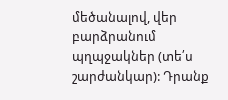մեծանալով, վեր բարձրանում պղպջակներ (տե՛ս շարժանկար): Դրանք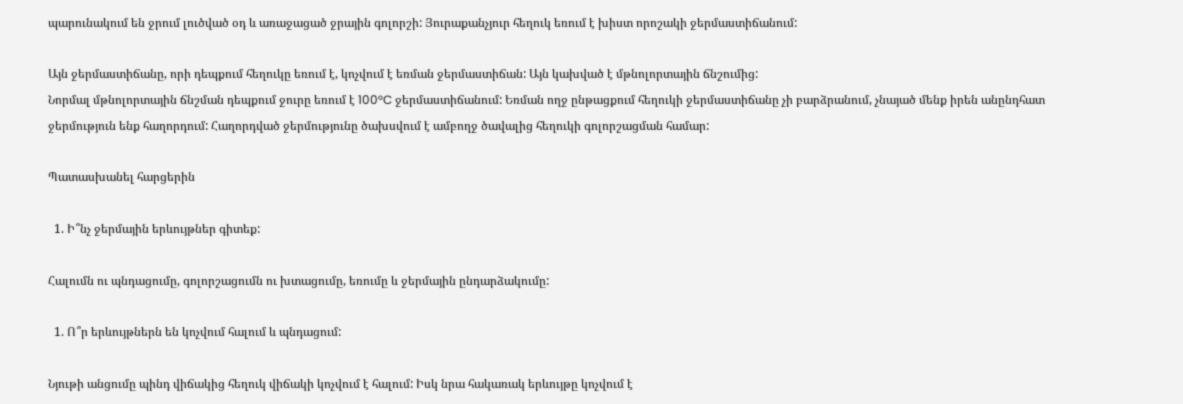պարունակում են ջրում լուծված օդ և առաջացած ջրային գոլորշի: Յուրաքանչյուր հեղուկ եռում է խիստ որոշակի ջերմաստիճանում:

Այն ջերմաստիճանը, որի դեպքում հեղուկը եռում է, կոչվում է եռման ջերմաստիճան: Այն կախված է մթնոլորտային ճնշումից:
Նորմալ մթնոլորտային ճնշման դեպքում ջուրը եռում է 100°C ջերմաստիճանում: Եռման ողջ ընթացքում հեղուկի ջերմաստիճանը չի բարձրանում, չնայած մենք իրեն անընդհատ ջերմություն ենք հաղորդում: Հաղորդված ջերմությունը ծախսվում է ամբողջ ծավալից հեղուկի գոլորշացման համար:

Պատասխանել հարցերին

  1. Ի՞նչ ջերմային երևույթներ գիտեք:

Հալումն ու պնդացումը, գոլորշացումն ու խտացումը, եռումը և ջերմային ընդարձակումը:

  1. Ո՞ր երևույթներն են կոչվում հալում և պնդացում:

Նյութի անցումը պինդ վիճակից հեղուկ վիճակի կոչվում է հալում: Իսկ նրա հակառակ երևույթը կոչվում է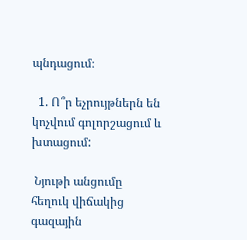պնդացում։

  1. Ո՞ր եչրույթներն են կոչվում գոլորշացում և խտացում:

 Նյութի անցումը հեղուկ վիճակից գազային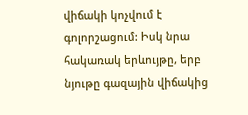վիճակի կոչվում է գոլորշացում: Իսկ նրա հակառակ երևույթը, երբ նյութը գազային վիճակից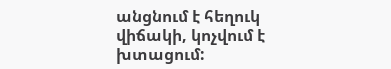անցնում է հեղուկ վիճակի, կոչվում է խտացում: